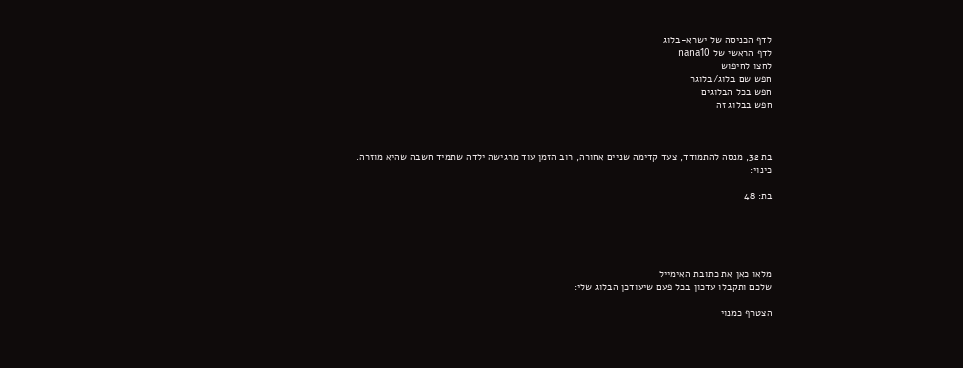לדף הכניסה של ישרא-בלוג
לדף הראשי של nana10
לחצו לחיפוש
חפש שם בלוג/בלוגר
חפש בכל הבלוגים
חפש בבלוג זה



בת 32, מנסה להתמודד, צעד קדימה שניים אחורה, רוב הזמן עוד מרגישה ילדה שתמיד חשבה שהיא מוזרה.
כינוי:

בת: 48





מלאו כאן את כתובת האימייל
שלכם ותקבלו עדכון בכל פעם שיעודכן הבלוג שלי:

הצטרף כמנוי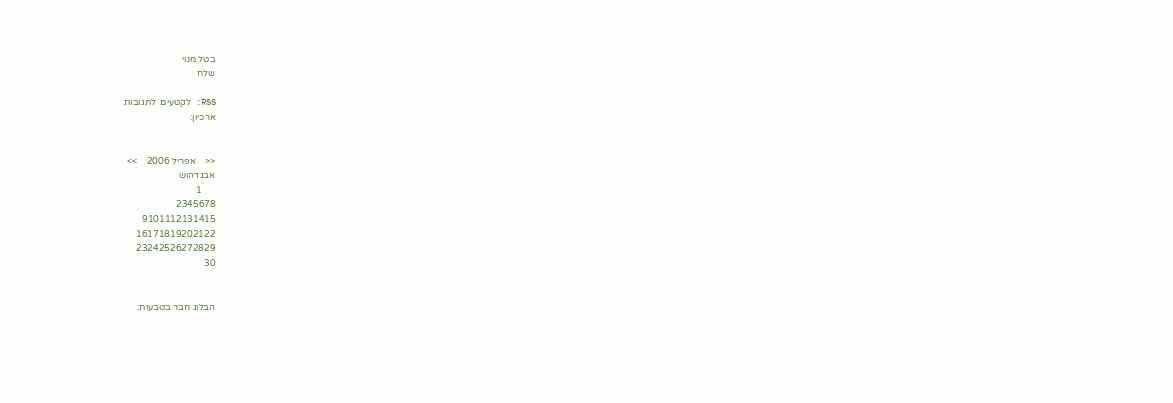בטל מנוי
שלח

RSS: לקטעים  לתגובות
ארכיון:


<<    אפריל 2006    >>
אבגדהוש
      1
2345678
9101112131415
16171819202122
23242526272829
30


הבלוג חבר בטבעות: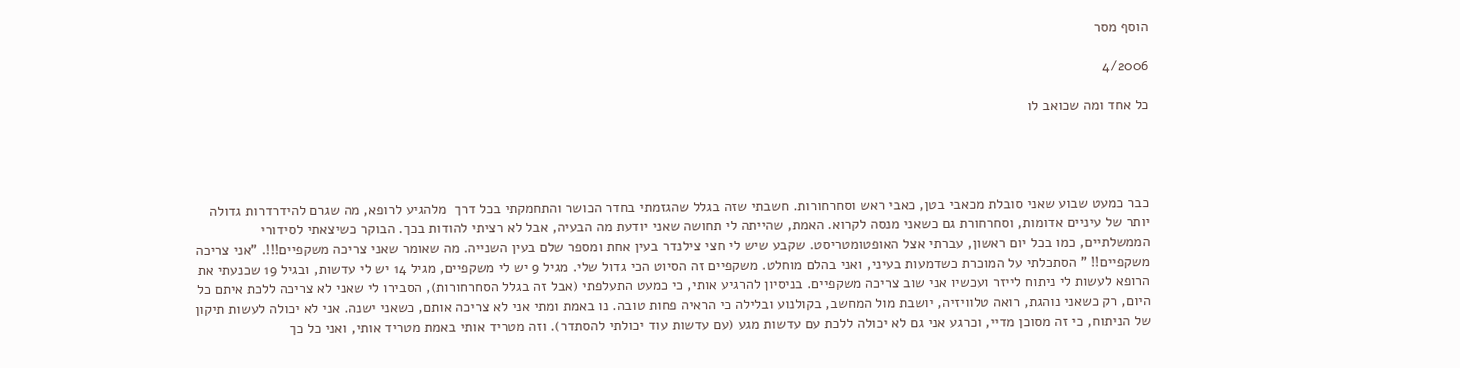הוסף מסר

4/2006

כל אחד ומה שכואב לו




כבר כמעט שבוע שאני סובלת מכאבי בטן, כאבי ראש וסחרחורות. חשבתי שזה בגלל שהגזמתי בחדר הכושר והתחמקתי בכל דרך  מלהגיע לרופא, מה שגרם להידרדרות גדולה יותר של עיניים אדומות, וסחרחורת גם כשאני מנסה לקרוא. האמת, שהייתה לי תחושה שאני יודעת מה הבעיה, אבל לא רציתי להודות בכך. הבוקר כשיצאתי לסידורי הממשלתיים, כמו בכל יום ראשון, עברתי אצל האופטומטריסט. שקבע שיש לי חצי צילנדר בעין אחת ומספר שלם בעין השנייה. מה שאומר שאני צריכה משקפיים!!!. "אני צריכה משקפיים!! " הסתכלתי על המוכרת כשדמעות בעיני, ואני בהלם מוחלט. משקפיים זה הסיוט הכי גדול שלי. מגיל 9 יש לי משקפיים, מגיל 14 יש לי עדשות, ובגיל 19 שכנעתי את הרופא לעשות לי ניתוח לייזר ועכשיו אני שוב צריכה משקפיים. בניסיון להרגיע אותי, כי כמעט התעלפתי (אבל זה בגלל הסחרחורות), הסבירו לי שאני לא צריכה ללכת איתם כל היום, רק כשאני נוהגת, רואה טלוויזיה, יושבת מול המחשב, בקולנוע ובלילה כי הראיה פחות טובה. נו באמת ומתי אני לא צריכה אותם, כשאני ישנה. אני לא יכולה לעשות תיקון של הניתוח, כי זה מסוכן מדיי, וכרגע אני גם לא יכולה ללכת עם עדשות מגע (עם עדשות עוד יכולתי להסתדר). וזה מטריד אותי באמת מטריד אותי, ואני כל כך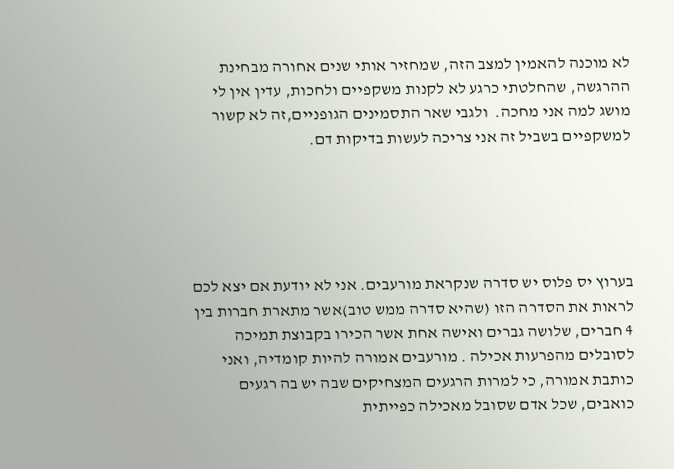לא מוכנה להאמין למצב הזה, שמחזיר אותי שנים אחורה מבחינת ההרגשה, שהחלטתי כרגע לא לקנות משקפיים ולחכות, עדין אין לי מושג למה אני מחכה.  ולגבי שאר התסמינים הגופניים,זה לא קשור למשקפיים בשביל זה אני צריכה לעשות בדיקות דם.





בערוץ יס פלוס יש סדרה שנקראת מורעבים. אני לא יודעת אם יצא לכם לראות את הסדרה הזו (שהיא סדרה ממש טוב)אשר מתארת חברות בין 4 חברים, שלושה גברים ואישה אחת אשר הכירו בקבוצת תמיכה לסובלים מהפרעות אכילה . מורעבים אמורה להיות קומדיה, ואני כותבת אמורה, כי למרות הרגעים המצחיקים שבה יש בה רגעים כואבים, שכל אדם שסובל מאכילה כפייתית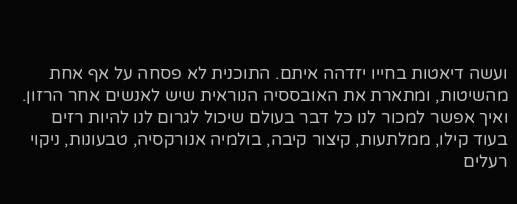ועשה דיאטות בחייו יזדהה איתם. התוכנית לא פסחה על אף אחת מהשיטות, ומתארת את האובססיה הנוראית שיש לאנשים אחר הרזון. ואיך אפשר למכור לנו כל דבר בעולם שיכול לגרום לנו להיות רזים בעוד קילו, ממלתעות, קיצור קיבה, בולמיה אנורקסיה, טבעונות, ניקוי רעלים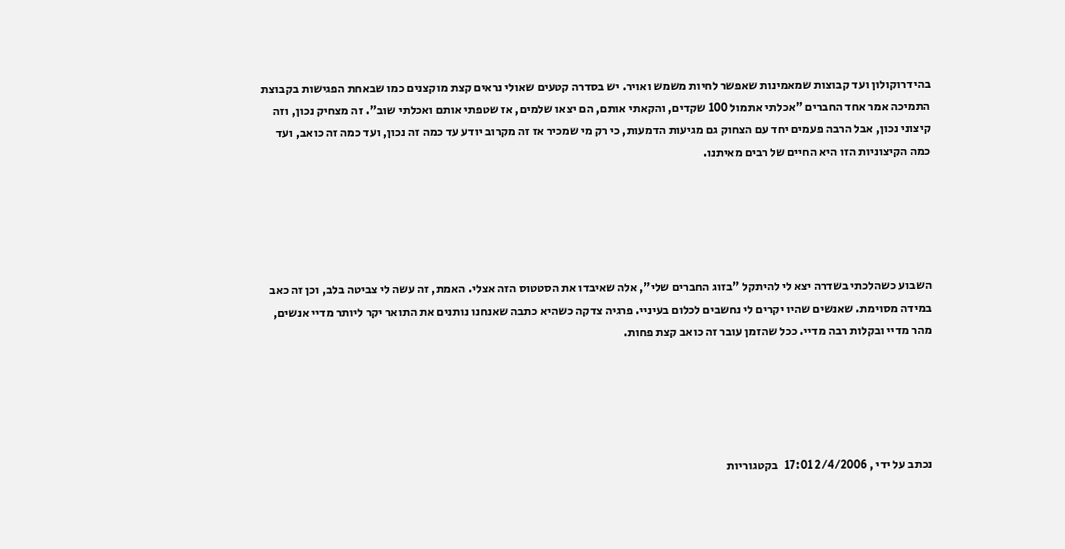בהידרוקולון ועד קבוצות שמאמינות שאפשר לחיות משמש ואויר. יש בסדרה קטעים שאולי נראים קצת מוקצנים כמו שבאחת הפגישות בקבוצת התמיכה אמר אחד החברים "אכלתי אתמול 100 שקדים, והקאתי אותם, הם יצאו שלמים, אז שטפתי אותם ואכלתי שוב". זה מצחיק נכון, וזה קיצוני נכון, אבל הרבה פעמים יחד עם הצחוק גם מגיעות הדמעות, כי רק מי שמכיר אז זה מקרוב יודע עד כמה זה נכון, ועד כמה זה כואב, ועד כמה הקיצוניות הזו היא החיים של רבים מאיתנו.





השבוע כשהלכתי בשדרה יצא לי להיתקל "בזוג החברים שלי", אלה שאיבדו את הסטטוס הזה אצלי. האמת, זה עשה לי צביטה בלב, וכן זה כאב במידה מסוימת. שאנשים שהיו יקרים לי נחשבים לכלום בעיניי. פרגיה צדקה כשהיא כתבה שאנחנו נותנים את התואר יקר ליותר מדיי אנשים, מהר מדיי ובקלות רבה מדיי. ככל שהזמן עובר זה כואב קצת פחות.





נכתב על ידי , 2/4/2006 17:01   בקטגוריות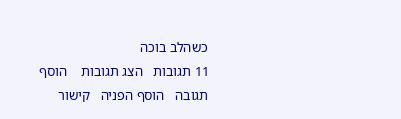כשהלב בוכה
11 תגובות   הצג תגובות    הוסף תגובה   הוסף הפניה   קישור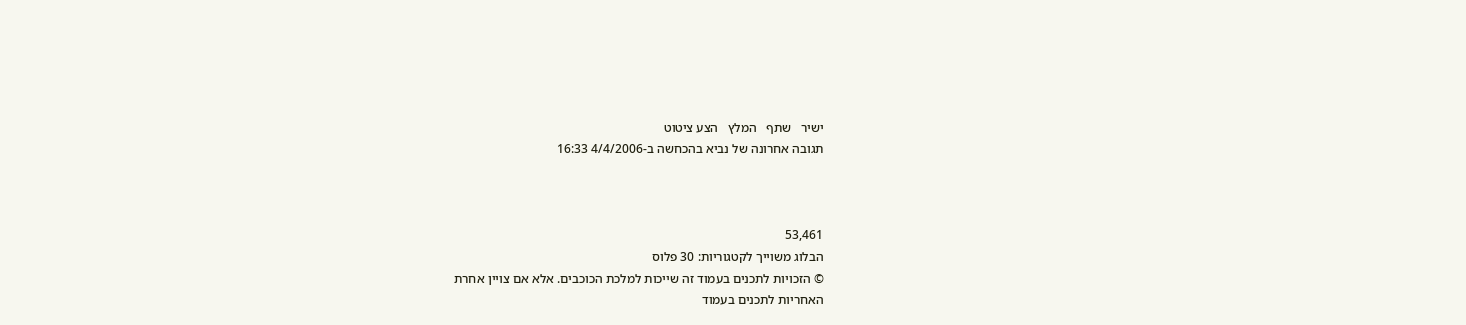ישיר   שתף   המלץ   הצע ציטוט
תגובה אחרונה של נביא בהכחשה ב-4/4/2006 16:33



53,461
הבלוג משוייך לקטגוריות: 30 פלוס
© הזכויות לתכנים בעמוד זה שייכות למלכת הכוכבים. אלא אם צויין אחרת
האחריות לתכנים בעמוד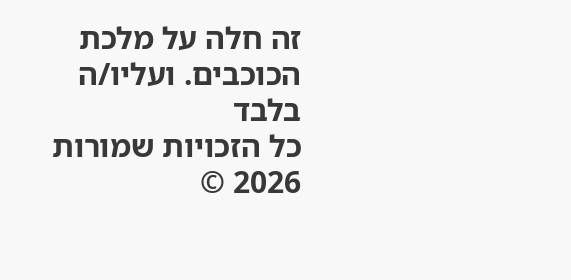זה חלה על מלכת הכוכבים. ועליו/ה בלבד
כל הזכויות שמורות 2026 ©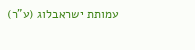עמותת ישראבלוג (ע"ר)